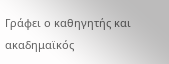Γράφει ο καθηγητής και ακαδημαϊκός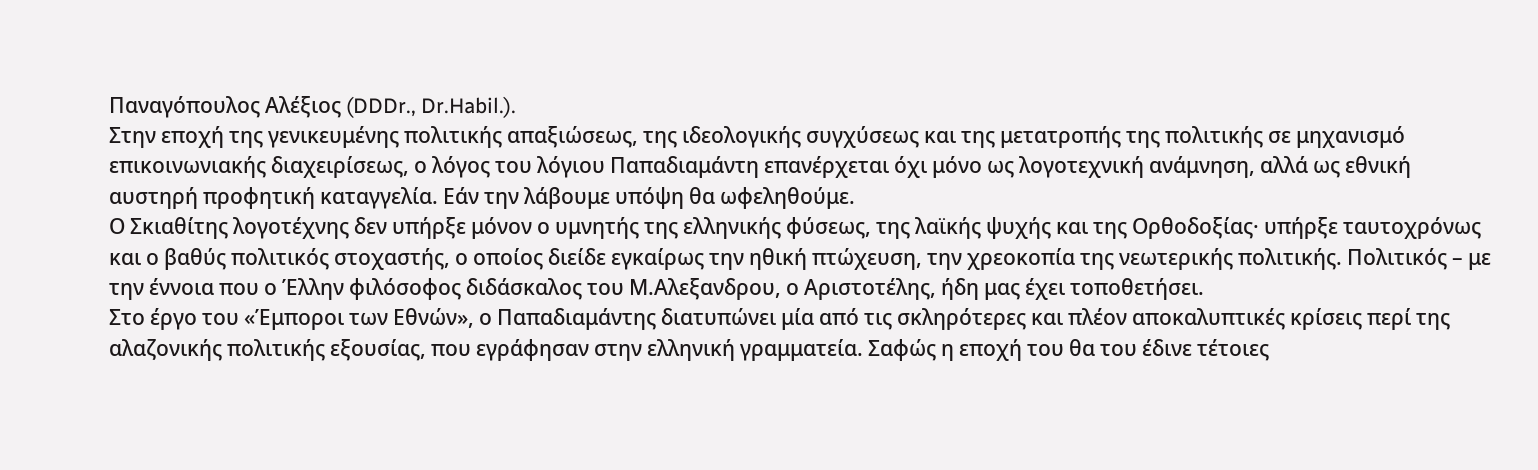Παναγόπουλος Αλέξιος (DDDr., Dr.Habil.).
Στην εποχή της γενικευμένης πολιτικής απαξιώσεως, της ιδεολογικής συγχύσεως και της μετατροπής της πολιτικής σε μηχανισμό επικοινωνιακής διαχειρίσεως, ο λόγος του λόγιου Παπαδιαμάντη επανέρχεται όχι μόνο ως λογοτεχνική ανάμνηση, αλλά ως εθνική αυστηρή προφητική καταγγελία. Εάν την λάβουμε υπόψη θα ωφεληθούμε.
Ο Σκιαθίτης λογοτέχνης δεν υπήρξε μόνον ο υμνητής της ελληνικής φύσεως, της λαϊκής ψυχής και της Ορθοδοξίας· υπήρξε ταυτοχρόνως και ο βαθύς πολιτικός στοχαστής, ο οποίος διείδε εγκαίρως την ηθική πτώχευση, την χρεοκοπία της νεωτερικής πολιτικής. Πολιτικός – με την έννοια που ο Έλλην φιλόσοφος διδάσκαλος του Μ.Αλεξανδρου, ο Αριστοτέλης, ήδη μας έχει τοποθετήσει.
Στο έργο του «Έμποροι των Εθνών», ο Παπαδιαμάντης διατυπώνει μία από τις σκληρότερες και πλέον αποκαλυπτικές κρίσεις περί της αλαζονικής πολιτικής εξουσίας, που εγράφησαν στην ελληνική γραμματεία. Σαφώς η εποχή του θα του έδινε τέτοιες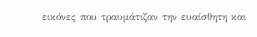εικόνες που τραυμάτιζαν την ευαίσθητη και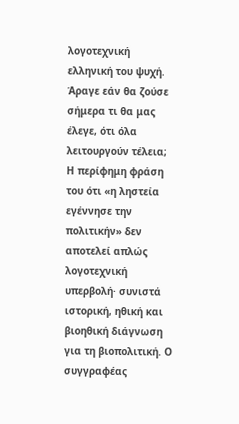λογοτεχνική ελληνική του ψυχή. Άραγε εάν θα ζούσε σήμερα τι θα μας έλεγε, ότι όλα λειτουργούν τέλεια;
Η περίφημη φράση του ότι «η ληστεία εγέννησε την πολιτικήν» δεν αποτελεί απλώς λογοτεχνική υπερβολή· συνιστά ιστορική, ηθική και βιοηθική διάγνωση για τη βιοπολιτική. Ο συγγραφέας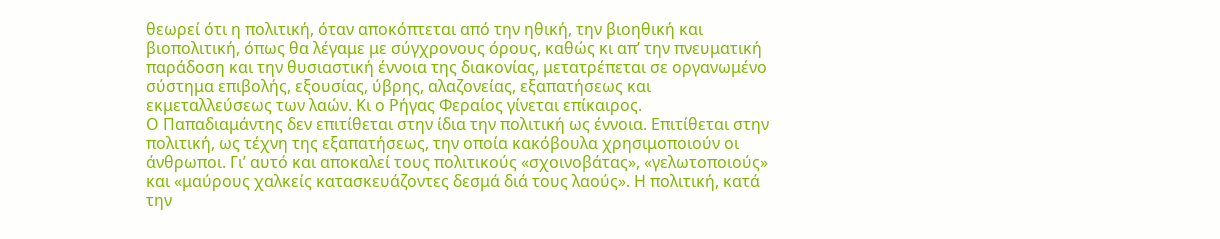θεωρεί ότι η πολιτική, όταν αποκόπτεται από την ηθική, την βιοηθική και βιοπολιτική, όπως θα λέγαμε με σύγχρονους όρους, καθώς κι απ’ την πνευματική παράδοση και την θυσιαστική έννοια της διακονίας, μετατρέπεται σε οργανωμένο σύστημα επιβολής, εξουσίας, ύβρης, αλαζονείας, εξαπατήσεως και εκμεταλλεύσεως των λαών. Κι ο Ρήγας Φεραίος γίνεται επίκαιρος.
Ο Παπαδιαμάντης δεν επιτίθεται στην ίδια την πολιτική ως έννοια. Επιτίθεται στην πολιτική, ως τέχνη της εξαπατήσεως, την οποία κακόβουλα χρησιμοποιούν οι άνθρωποι. Γι’ αυτό και αποκαλεί τους πολιτικούς «σχοινοβάτας», «γελωτοποιούς» και «μαύρους χαλκείς κατασκευάζοντες δεσμά διά τους λαούς». Η πολιτική, κατά την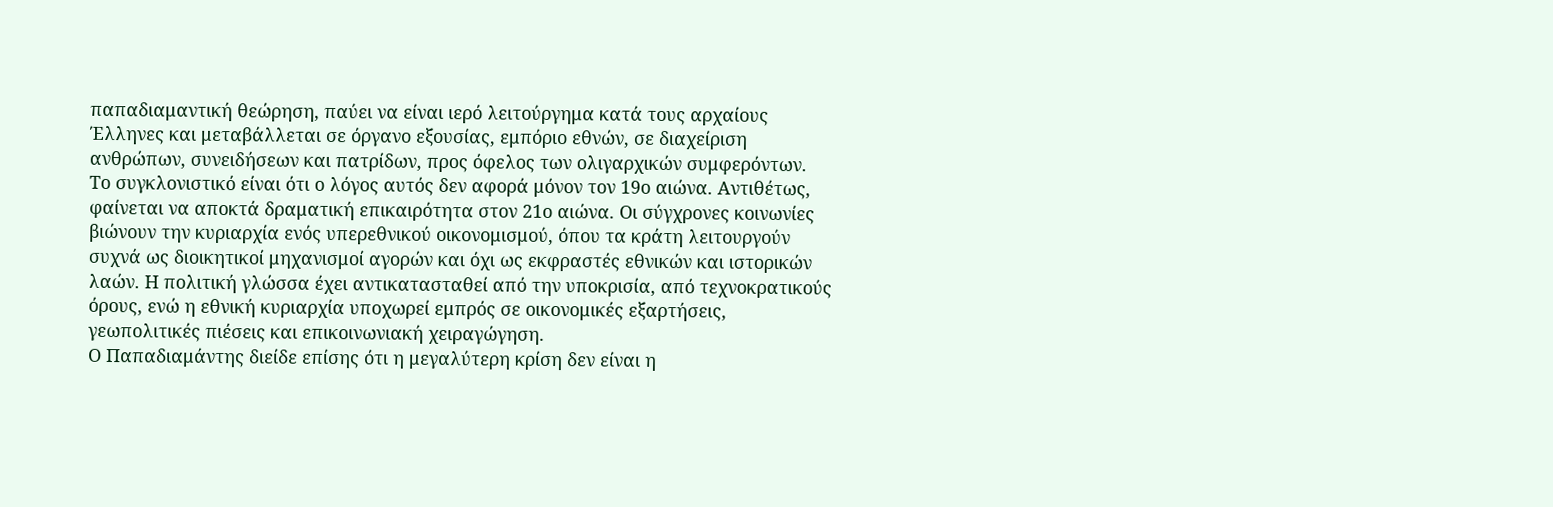παπαδιαμαντική θεώρηση, παύει να είναι ιερό λειτούργημα κατά τους αρχαίους Έλληνες και μεταβάλλεται σε όργανο εξουσίας, εμπόριο εθνών, σε διαχείριση ανθρώπων, συνειδήσεων και πατρίδων, προς όφελος των ολιγαρχικών συμφερόντων.
Το συγκλονιστικό είναι ότι ο λόγος αυτός δεν αφορά μόνον τον 19ο αιώνα. Αντιθέτως, φαίνεται να αποκτά δραματική επικαιρότητα στον 21ο αιώνα. Οι σύγχρονες κοινωνίες βιώνουν την κυριαρχία ενός υπερεθνικού οικονομισμού, όπου τα κράτη λειτουργούν συχνά ως διοικητικοί μηχανισμοί αγορών και όχι ως εκφραστές εθνικών και ιστορικών λαών. Η πολιτική γλώσσα έχει αντικατασταθεί από την υποκρισία, από τεχνοκρατικούς όρους, ενώ η εθνική κυριαρχία υποχωρεί εμπρός σε οικονομικές εξαρτήσεις, γεωπολιτικές πιέσεις και επικοινωνιακή χειραγώγηση.
Ο Παπαδιαμάντης διείδε επίσης ότι η μεγαλύτερη κρίση δεν είναι η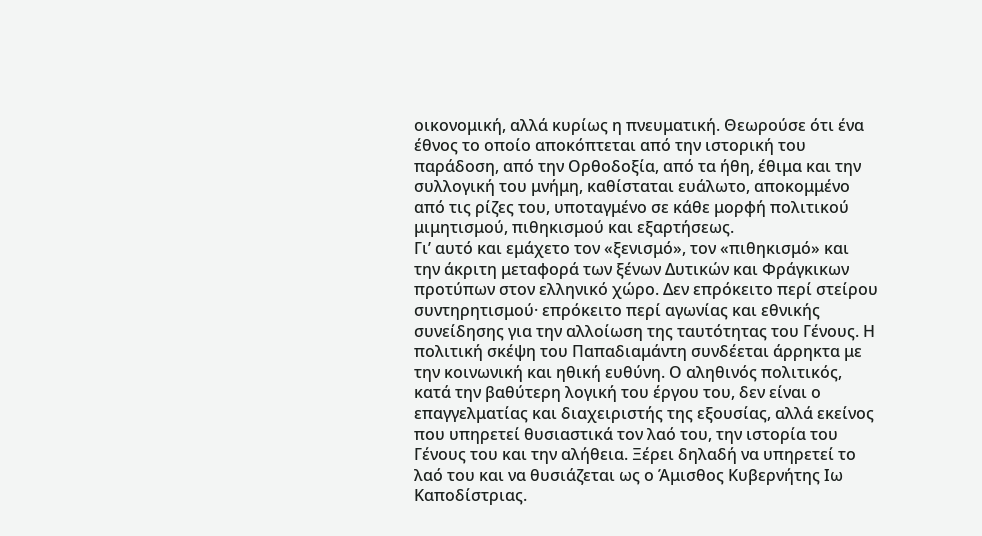οικονομική, αλλά κυρίως η πνευματική. Θεωρούσε ότι ένα έθνος το οποίο αποκόπτεται από την ιστορική του παράδοση, από την Ορθοδοξία, από τα ήθη, έθιμα και την συλλογική του μνήμη, καθίσταται ευάλωτο, αποκομμένο από τις ρίζες του, υποταγμένο σε κάθε μορφή πολιτικού μιμητισμού, πιθηκισμού και εξαρτήσεως.
Γι’ αυτό και εμάχετο τον «ξενισμό», τον «πιθηκισμό» και την άκριτη μεταφορά των ξένων Δυτικών και Φράγκικων προτύπων στον ελληνικό χώρο. Δεν επρόκειτο περί στείρου συντηρητισμού· επρόκειτο περί αγωνίας και εθνικής συνείδησης για την αλλοίωση της ταυτότητας του Γένους. Η πολιτική σκέψη του Παπαδιαμάντη συνδέεται άρρηκτα με την κοινωνική και ηθική ευθύνη. Ο αληθινός πολιτικός, κατά την βαθύτερη λογική του έργου του, δεν είναι ο επαγγελματίας και διαχειριστής της εξουσίας, αλλά εκείνος που υπηρετεί θυσιαστικά τον λαό του, την ιστορία του Γένους του και την αλήθεια. Ξέρει δηλαδή να υπηρετεί το λαό του και να θυσιάζεται ως ο Άμισθος Κυβερνήτης Ιω Καποδίστριας.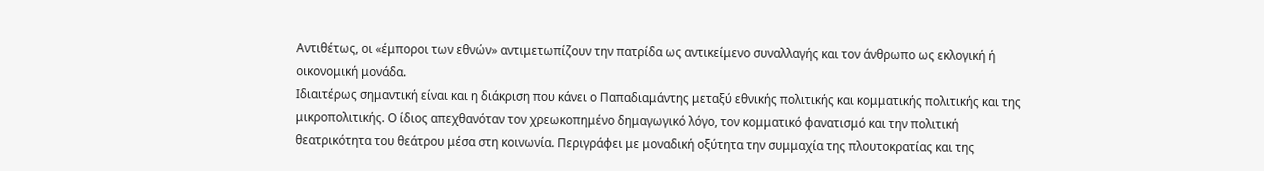Αντιθέτως, οι «έμποροι των εθνών» αντιμετωπίζουν την πατρίδα ως αντικείμενο συναλλαγής και τον άνθρωπο ως εκλογική ή οικονομική μονάδα.
Ιδιαιτέρως σημαντική είναι και η διάκριση που κάνει ο Παπαδιαμάντης μεταξύ εθνικής πολιτικής και κομματικής πολιτικής και της μικροπολιτικής. Ο ίδιος απεχθανόταν τον χρεωκοπημένο δημαγωγικό λόγο, τον κομματικό φανατισμό και την πολιτική θεατρικότητα του θεάτρου μέσα στη κοινωνία. Περιγράφει με μοναδική οξύτητα την συμμαχία της πλουτοκρατίας και της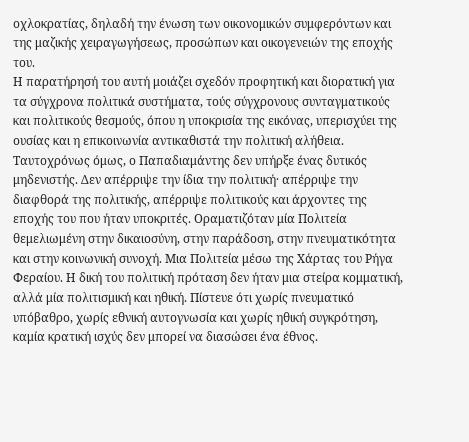οχλοκρατίας, δηλαδή την ένωση των οικονομικών συμφερόντων και της μαζικής χειραγωγήσεως, προσώπων και οικογενειών της εποχής του.
Η παρατήρησή του αυτή μοιάζει σχεδόν προφητική και διορατική για τα σύγχρονα πολιτικά συστήματα, τούς σύγχρονους συνταγματικούς και πολιτικούς θεσμούς, όπου η υποκρισία της εικόνας, υπερισχύει της ουσίας και η επικοινωνία αντικαθιστά την πολιτική αλήθεια.
Ταυτοχρόνως όμως, ο Παπαδιαμάντης δεν υπήρξε ένας δυτικός μηδενιστής. Δεν απέρριψε την ίδια την πολιτική· απέρριψε την διαφθορά της πολιτικής, απέρριψε πολιτικούς και άρχοντες της εποχής του που ήταν υποκριτές. Οραματιζόταν μία Πολιτεία θεμελιωμένη στην δικαιοσύνη, στην παράδοση, στην πνευματικότητα και στην κοινωνική συνοχή. Μια Πολιτεία μέσω της Χάρτας του Ρήγα Φεραίου. Η δική του πολιτική πρόταση δεν ήταν μια στείρα κομματική, αλλά μία πολιτισμική και ηθική. Πίστευε ότι χωρίς πνευματικό υπόβαθρο, χωρίς εθνική αυτογνωσία και χωρίς ηθική συγκρότηση, καμία κρατική ισχύς δεν μπορεί να διασώσει ένα έθνος.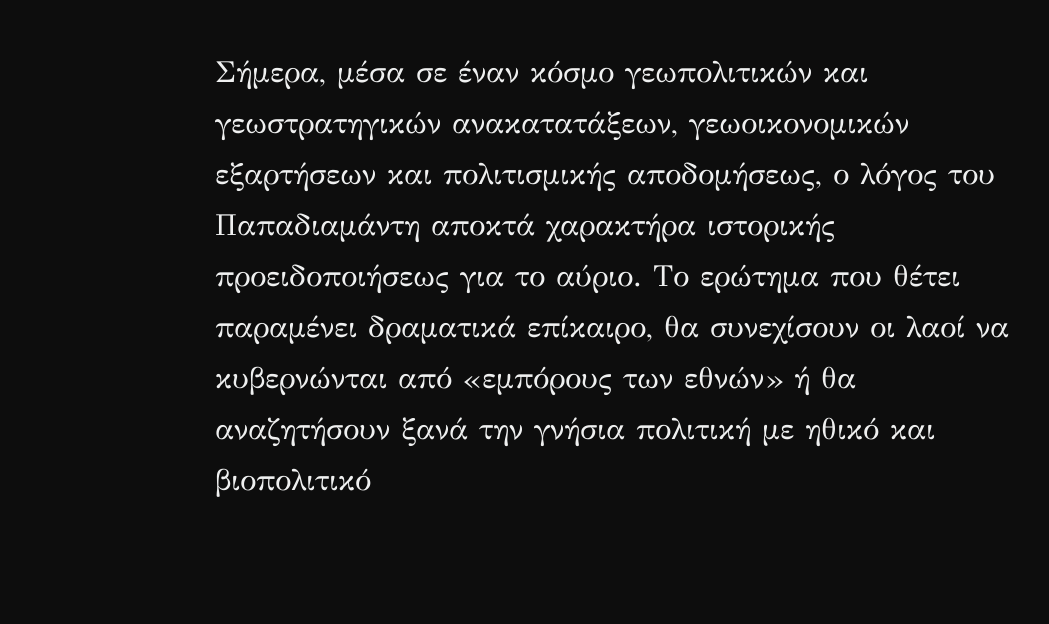Σήμερα, μέσα σε έναν κόσμο γεωπολιτικών και γεωστρατηγικών ανακατατάξεων, γεωοικονομικών εξαρτήσεων και πολιτισμικής αποδομήσεως, ο λόγος του Παπαδιαμάντη αποκτά χαρακτήρα ιστορικής προειδοποιήσεως για το αύριο. Το ερώτημα που θέτει παραμένει δραματικά επίκαιρο, θα συνεχίσουν οι λαοί να κυβερνώνται από «εμπόρους των εθνών» ή θα αναζητήσουν ξανά την γνήσια πολιτική με ηθικό και βιοπολιτικό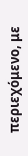περιεχόμενο, με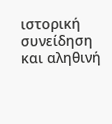ιστορική συνείδηση και αληθινή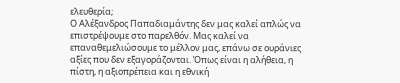ελευθερία;
Ο Αλέξανδρος Παπαδιαμάντης δεν μας καλεί απλώς να επιστρέψουμε στο παρελθόν. Μας καλεί να επαναθεμελιώσουμε το μέλλον μας, επάνω σε ουράνιες αξίες που δεν εξαγοράζονται. Όπως είναι η αλήθεια, η πίστη, η αξιοπρέπεια και η εθνική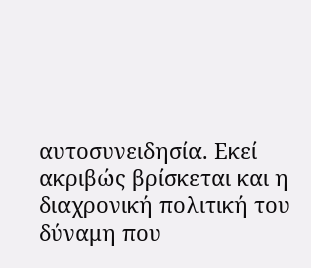αυτοσυνειδησία. Εκεί ακριβώς βρίσκεται και η διαχρονική πολιτική του δύναμη που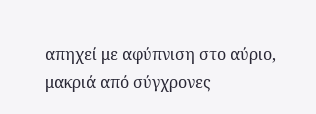απηχεί με αφύπνιση στο αύριο, μακριά από σύγχρονες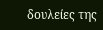δουλείες της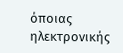όποιας ηλεκτρονικής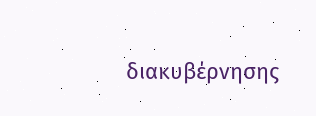διακυβέρνησης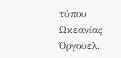τύπου Ωκεανίας Όργουελ.